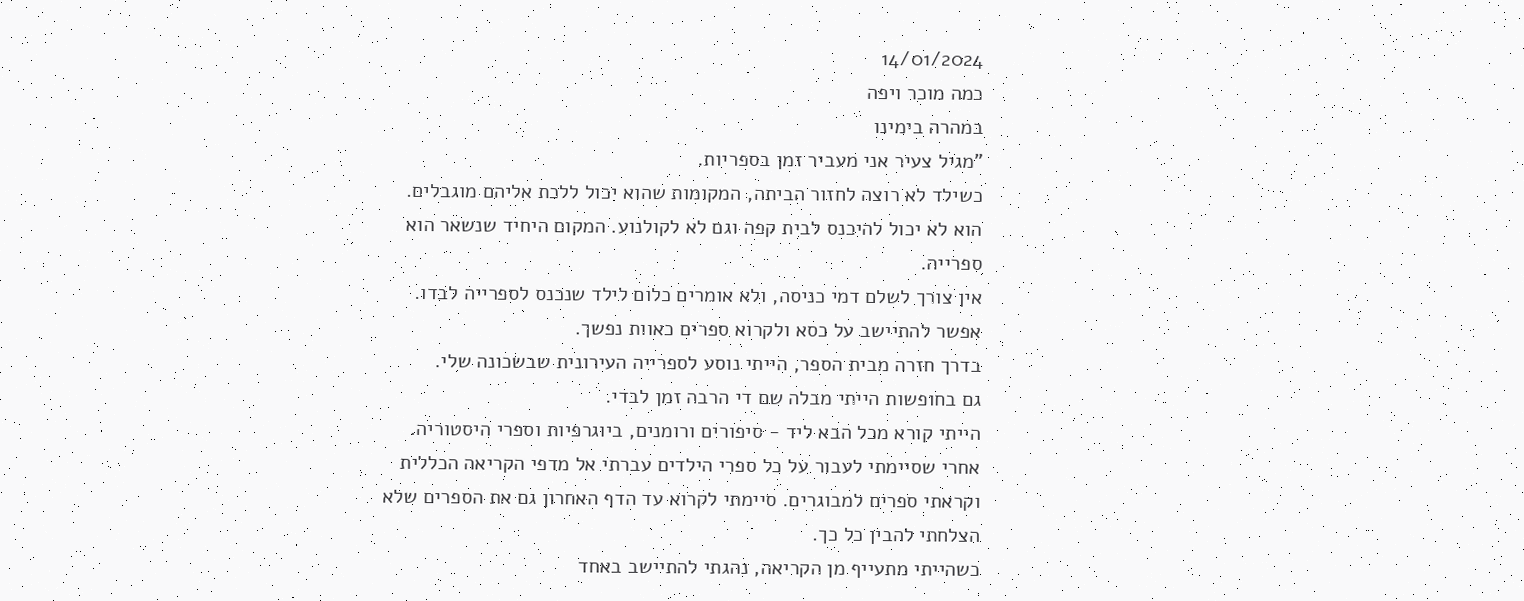14/01/2024
כמה מוכר ויפה
במהרה בימינו
"מגיל צעיר אני מעביר זמן בספריות.
כשילד לא רוצה לחזור הביתה, המקומות שהוא יכול ללכת אליהם מוגבלים.
הוא לא יכול להיכנס לבית קפה וגם לא לקולנוע. המקום היחיד שנשאר הוא ספרייה.
אין צורך לשלם דמי כניסה, ולא אומרים כלום לילד שנכנס לספרייה לבדו.
אפשר להתיישב על כסא ולקרוא ספרים כאוות נפשך.
בדרך חזרה מבית הספר, הייתי נוסע לספרייה העירונית שבשכונה שלי.
גם בחופשות הייתי מבלה שם די הרבה זמן לבדי.
הייתי קורא מכל הבא ליד - סיפורים ורומנים, ביוגרפיות וספרי היסטוריה.
אחרי שסיימתי לעבור על כל ספרי הילדים עברתי אל מדפי הקריאה הכללית וקראתי ספרים למבוגרים. סיימתי לקרוא עד הדף האחרון גם את הספרים שלא הצלחתי להבין כל כך.
כשהייתי מתעייף מן הקריאה, נהגתי להתיישב באחד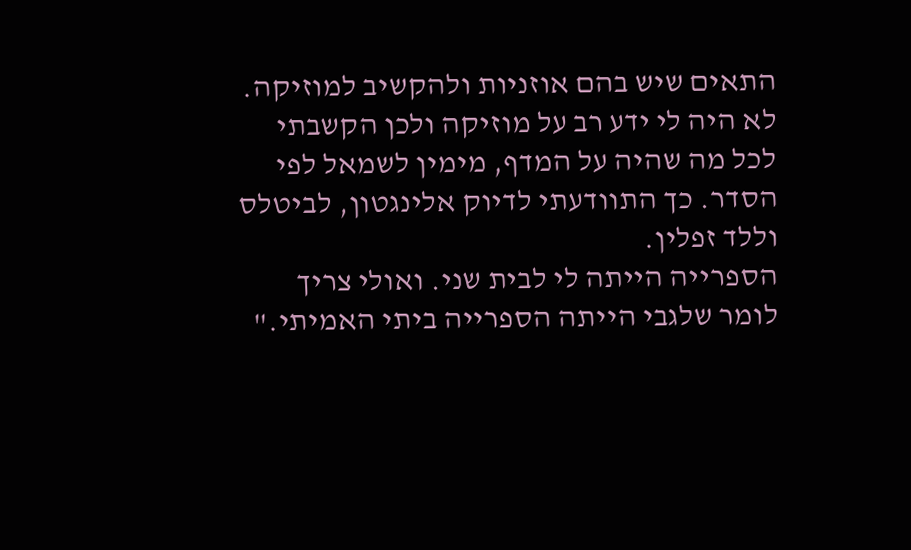התאים שיש בהם אוזניות ולהקשיב למוזיקה.
לא היה לי ידע רב על מוזיקה ולכן הקשבתי לכל מה שהיה על המדף, מימין לשמאל לפי הסדר. כך התוודעתי לדיוק אלינגטון, לביטלס וללד זפלין.
הספרייה הייתה לי לבית שני. ואולי צריך לומר שלגבי הייתה הספרייה ביתי האמיתי."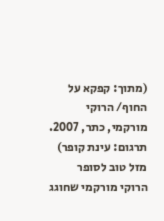(מתוך: קפקא על החוף/ הרוקי מורקמי, כתר, 2007. תרגום: עינת קופר)
מזל טוב לסופר הרוקי מורקמי שחוגג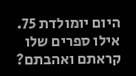היום יומולדת 75.
אילו ספרים שלו קראתם ואהבתם?